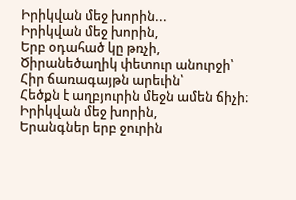Իրիկվան մեջ խորին...
Իրիկվան մեջ խորին,
Երբ օդահած կը թռչի,
Ծիրանեծաղիկ փետուր անուրջի՝
Հիր ճառագայթն արեւին՝
Հեծքն է աղբյուրին մեջն ամեն ճիչի։
Իրիկվան մեջ խորին,
Երանգներ երբ ջուրին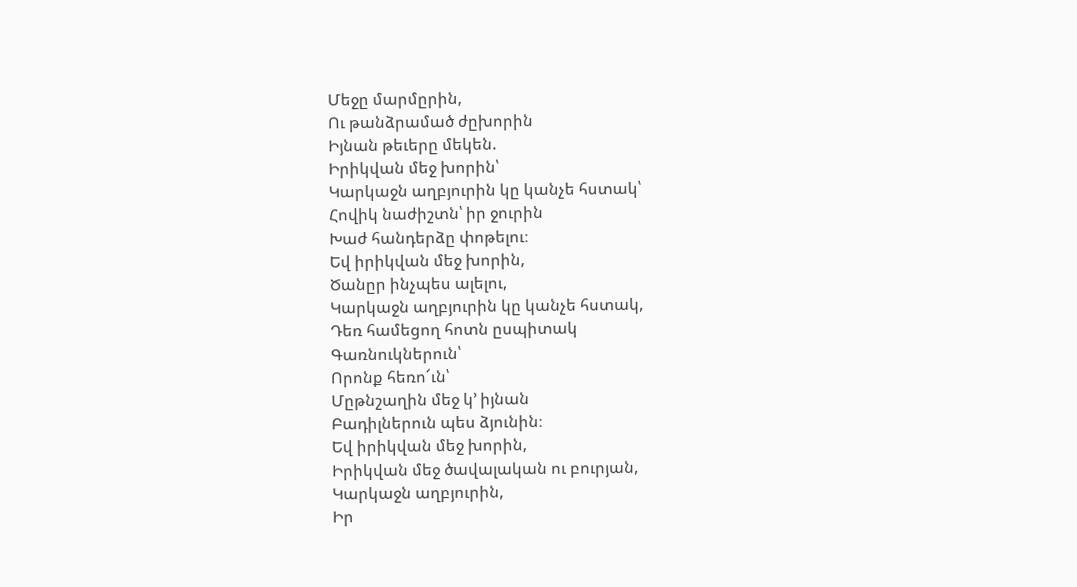Մեջը մարմըրին,
Ու թանձրամած ժըխորին
Իյնան թեւերը մեկեն.
Իրիկվան մեջ խորին՝
Կարկաջն աղբյուրին կը կանչե հստակ՝
Հովիկ նաժիշտն՝ իր ջուրին
Խաժ հանդերձը փոթելու։
Եվ իրիկվան մեջ խորին,
Ծանըր ինչպես ալելու,
Կարկաջն աղբյուրին կը կանչե հստակ,
Դեռ համեցող հոտն ըսպիտակ
Գառնուկներուն՝
Որոնք հեռո՜ւն՝
Մըթնշաղին մեջ կ՚ իյնան
Բադիլներուն պես ձյունին։
Եվ իրիկվան մեջ խորին,
Իրիկվան մեջ ծավալական ու բուրյան,
Կարկաջն աղբյուրին,
Իր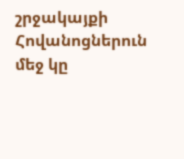շրջակայքի
Հովանոցներուն մեջ կը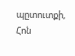պըտուտքի,
Հոն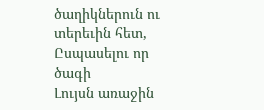ծաղիկներուն ու տերեւին հետ,
Ըսպասելու որ ծագի
Լույսն առաջին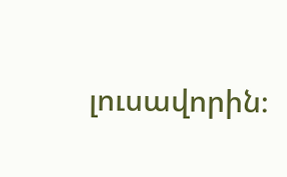լուսավորին։